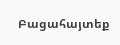Բացահայտեք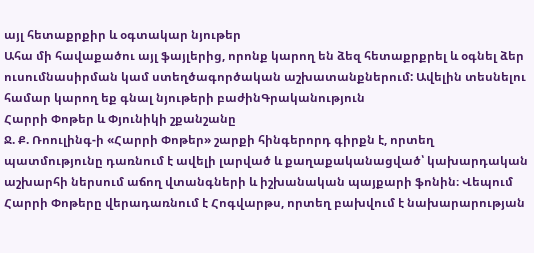այլ հետաքրքիր և օգտակար նյութեր
Ահա մի հավաքածու այլ ֆայլերից, որոնք կարող են ձեզ հետաքրքրել և օգնել ձեր ուսումնասիրման կամ ստեղծագործական աշխատանքներում: Ավելին տեսնելու համար կարող եք գնալ նյութերի բաժինԳրականություն
Հարրի Փոթեր և Փյունիկի շքանշանը
Ջ. Ք. Ռոուլինգ-ի «Հարրի Փոթեր» շարքի հինգերորդ գիրքն է, որտեղ պատմությունը դառնում է ավելի լարված և քաղաքականացված՝ կախարդական աշխարհի ներսում աճող վտանգների և իշխանական պայքարի ֆոնին։ Վեպում Հարրի Փոթերը վերադառնում է Հոգվարթս, որտեղ բախվում է նախարարության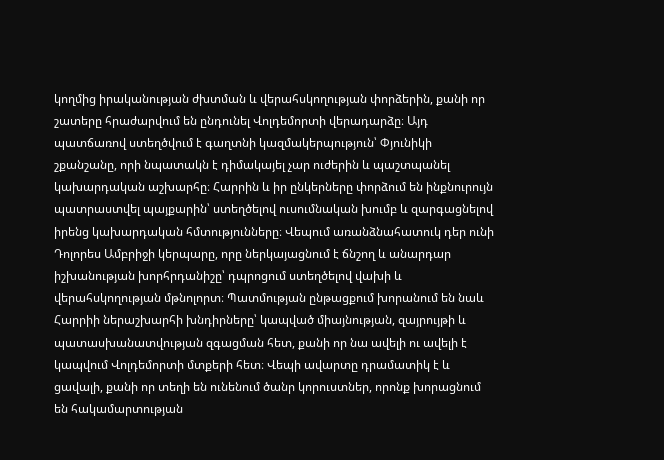կողմից իրականության ժխտման և վերահսկողության փորձերին, քանի որ շատերը հրաժարվում են ընդունել Վոլդեմորտի վերադարձը։ Այդ պատճառով ստեղծվում է գաղտնի կազմակերպություն՝ Փյունիկի շքանշանը, որի նպատակն է դիմակայել չար ուժերին և պաշտպանել կախարդական աշխարհը։ Հարրին և իր ընկերները փորձում են ինքնուրույն պատրաստվել պայքարին՝ ստեղծելով ուսումնական խումբ և զարգացնելով իրենց կախարդական հմտությունները։ Վեպում առանձնահատուկ դեր ունի Դոլորես Ամբրիջի կերպարը, որը ներկայացնում է ճնշող և անարդար իշխանության խորհրդանիշը՝ դպրոցում ստեղծելով վախի և վերահսկողության մթնոլորտ։ Պատմության ընթացքում խորանում են նաև Հարրիի ներաշխարհի խնդիրները՝ կապված միայնության, զայրույթի և պատասխանատվության զգացման հետ, քանի որ նա ավելի ու ավելի է կապվում Վոլդեմորտի մտքերի հետ։ Վեպի ավարտը դրամատիկ է և ցավալի, քանի որ տեղի են ունենում ծանր կորուստներ, որոնք խորացնում են հակամարտության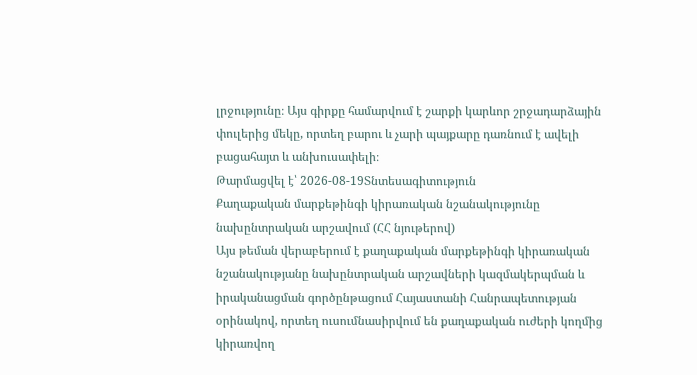լրջությունը։ Այս գիրքը համարվում է շարքի կարևոր շրջադարձային փուլերից մեկը, որտեղ բարու և չարի պայքարը դառնում է ավելի բացահայտ և անխուսափելի։
Թարմացվել է՝ 2026-08-19Տնտեսագիտություն
Քաղաքական մարքեթինգի կիրառական նշանակությունը նախընտրական արշավում (ՀՀ նյութերով)
Այս թեման վերաբերում է քաղաքական մարքեթինգի կիրառական նշանակությանը նախընտրական արշավների կազմակերպման և իրականացման գործընթացում Հայաստանի Հանրապետության օրինակով, որտեղ ուսումնասիրվում են քաղաքական ուժերի կողմից կիրառվող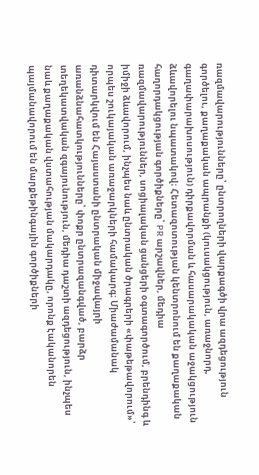ռազմավարությունները՝ ընտրողների վարքագծի վրա ազդեցություն գործելու, քաղաքական ապրանքի (կուսակցություն, առաջնորդ, գաղափարախոսություն) դիրքավորման և հասարակական աջակցություն ձևավորելու նպատակով։ Հետազոտության կենտրոնում են քաղաքական հաղորդակցության գործիքները՝ PR արշավներ, մեդիա ռազմավարություններ, սոցիալական ցանցերի օգտագործում, բրենդինգ և իմիջի ձևավորում, ինչպես նաև ընտրական ծրագրերի «փաթեթավորում»՝ որպես շուկայական առաջարկների համակարգ։ Միաժամանակ դիտարկվում են Հայաստանի ընտրական միջավայրի առանձնահատկությունները՝ փոքր ընտրազանգված, բարձր տեղեկատվական զգայունություն, մեդիա դաշտի ազդեցություն, ինչպես նաև քաղաքական վստահության մակարդակը, որոնք էականորեն պայմանավորում են մարքեթինգային գործիքների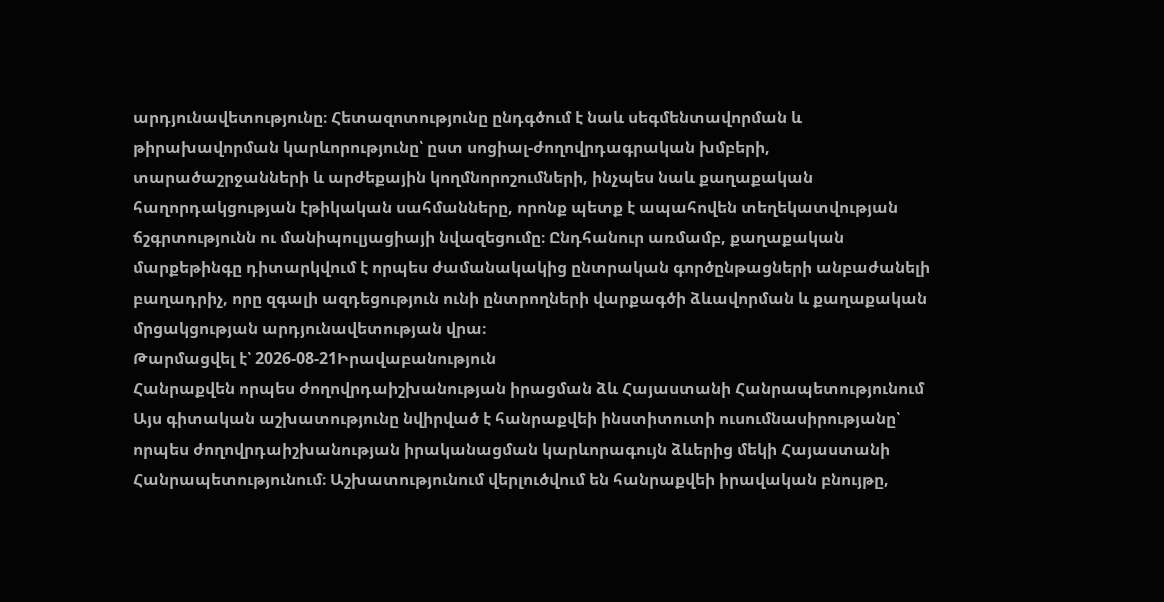արդյունավետությունը։ Հետազոտությունը ընդգծում է նաև սեգմենտավորման և թիրախավորման կարևորությունը՝ ըստ սոցիալ-ժողովրդագրական խմբերի, տարածաշրջանների և արժեքային կողմնորոշումների, ինչպես նաև քաղաքական հաղորդակցության էթիկական սահմանները, որոնք պետք է ապահովեն տեղեկատվության ճշգրտությունն ու մանիպուլյացիայի նվազեցումը։ Ընդհանուր առմամբ, քաղաքական մարքեթինգը դիտարկվում է որպես ժամանակակից ընտրական գործընթացների անբաժանելի բաղադրիչ, որը զգալի ազդեցություն ունի ընտրողների վարքագծի ձևավորման և քաղաքական մրցակցության արդյունավետության վրա։
Թարմացվել է՝ 2026-08-21Իրավաբանություն
Հանրաքվեն որպես ժողովրդաիշխանության իրացման ձև Հայաստանի Հանրապետությունում
Այս գիտական աշխատությունը նվիրված է հանրաքվեի ինստիտուտի ուսումնասիրությանը՝ որպես ժողովրդաիշխանության իրականացման կարևորագույն ձևերից մեկի Հայաստանի Հանրապետությունում։ Աշխատությունում վերլուծվում են հանրաքվեի իրավական բնույթը,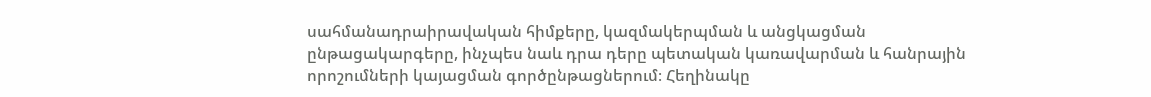սահմանադրաիրավական հիմքերը, կազմակերպման և անցկացման ընթացակարգերը, ինչպես նաև դրա դերը պետական կառավարման և հանրային որոշումների կայացման գործընթացներում։ Հեղինակը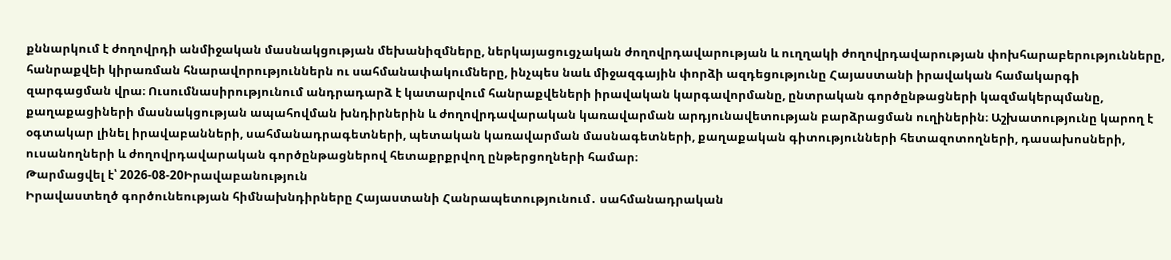քննարկում է ժողովրդի անմիջական մասնակցության մեխանիզմները, ներկայացուցչական ժողովրդավարության և ուղղակի ժողովրդավարության փոխհարաբերությունները, հանրաքվեի կիրառման հնարավորություններն ու սահմանափակումները, ինչպես նաև միջազգային փորձի ազդեցությունը Հայաստանի իրավական համակարգի զարգացման վրա։ Ուսումնասիրությունում անդրադարձ է կատարվում հանրաքվեների իրավական կարգավորմանը, ընտրական գործընթացների կազմակերպմանը, քաղաքացիների մասնակցության ապահովման խնդիրներին և ժողովրդավարական կառավարման արդյունավետության բարձրացման ուղիներին։ Աշխատությունը կարող է օգտակար լինել իրավաբանների, սահմանադրագետների, պետական կառավարման մասնագետների, քաղաքական գիտությունների հետազոտողների, դասախոսների, ուսանողների և ժողովրդավարական գործընթացներով հետաքրքրվող ընթերցողների համար։
Թարմացվել է՝ 2026-08-20Իրավաբանություն
Իրավաստեղծ գործունեության հիմնախնդիրները Հայաստանի Հանրապետությունում․ սահմանադրական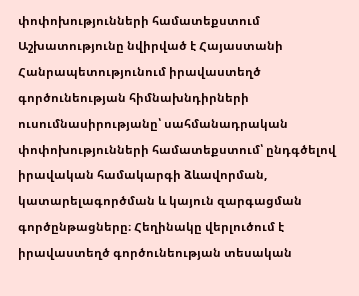փոփոխությունների համատեքստում
Աշխատությունը նվիրված է Հայաստանի Հանրապետությունում իրավաստեղծ գործունեության հիմնախնդիրների ուսումնասիրությանը՝ սահմանադրական փոփոխությունների համատեքստում՝ ընդգծելով իրավական համակարգի ձևավորման, կատարելագործման և կայուն զարգացման գործընթացները։ Հեղինակը վերլուծում է իրավաստեղծ գործունեության տեսական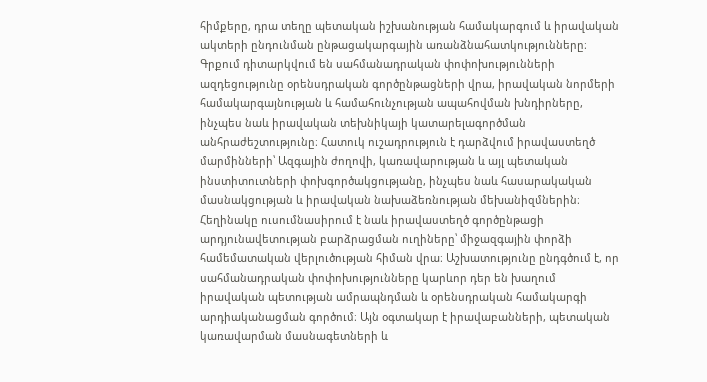հիմքերը, դրա տեղը պետական իշխանության համակարգում և իրավական ակտերի ընդունման ընթացակարգային առանձնահատկությունները։ Գրքում դիտարկվում են սահմանադրական փոփոխությունների ազդեցությունը օրենսդրական գործընթացների վրա, իրավական նորմերի համակարգայնության և համահունչության ապահովման խնդիրները, ինչպես նաև իրավական տեխնիկայի կատարելագործման անհրաժեշտությունը։ Հատուկ ուշադրություն է դարձվում իրավաստեղծ մարմինների՝ Ազգային ժողովի, կառավարության և այլ պետական ինստիտուտների փոխգործակցությանը, ինչպես նաև հասարակական մասնակցության և իրավական նախաձեռնության մեխանիզմներին։ Հեղինակը ուսումնասիրում է նաև իրավաստեղծ գործընթացի արդյունավետության բարձրացման ուղիները՝ միջազգային փորձի համեմատական վերլուծության հիման վրա։ Աշխատությունը ընդգծում է, որ սահմանադրական փոփոխությունները կարևոր դեր են խաղում իրավական պետության ամրապնդման և օրենսդրական համակարգի արդիականացման գործում։ Այն օգտակար է իրավաբանների, պետական կառավարման մասնագետների և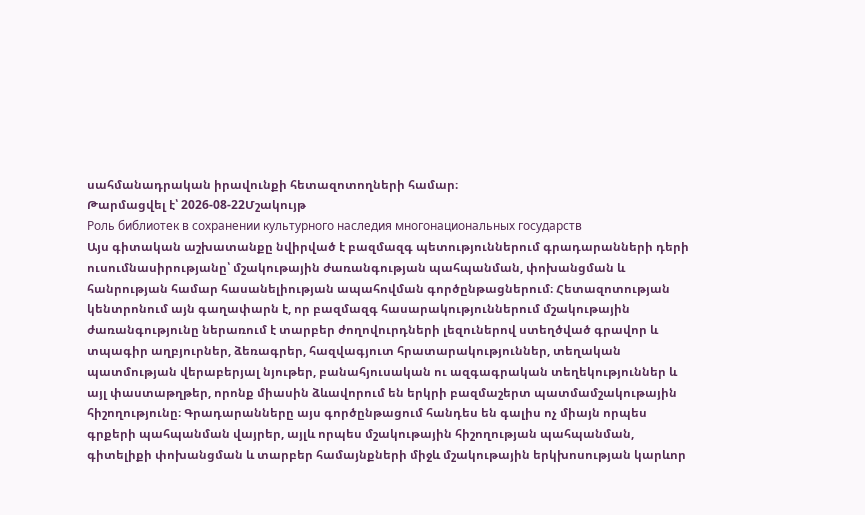սահմանադրական իրավունքի հետազոտողների համար։
Թարմացվել է՝ 2026-08-22Մշակույթ
Роль библиотек в сохранении культурного наследия многонациональных государств
Այս գիտական աշխատանքը նվիրված է բազմազգ պետություններում գրադարանների դերի ուսումնասիրությանը՝ մշակութային ժառանգության պահպանման, փոխանցման և հանրության համար հասանելիության ապահովման գործընթացներում։ Հետազոտության կենտրոնում այն գաղափարն է, որ բազմազգ հասարակություններում մշակութային ժառանգությունը ներառում է տարբեր ժողովուրդների լեզուներով ստեղծված գրավոր և տպագիր աղբյուրներ, ձեռագրեր, հազվագյուտ հրատարակություններ, տեղական պատմության վերաբերյալ նյութեր, բանահյուսական ու ազգագրական տեղեկություններ և այլ փաստաթղթեր, որոնք միասին ձևավորում են երկրի բազմաշերտ պատմամշակութային հիշողությունը։ Գրադարանները այս գործընթացում հանդես են գալիս ոչ միայն որպես գրքերի պահպանման վայրեր, այլև որպես մշակութային հիշողության պահպանման, գիտելիքի փոխանցման և տարբեր համայնքների միջև մշակութային երկխոսության կարևոր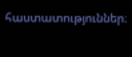հաստատություններ։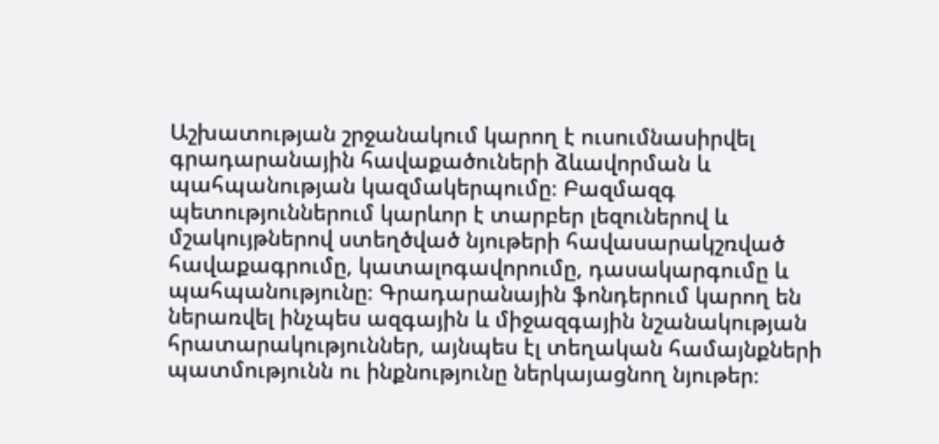Աշխատության շրջանակում կարող է ուսումնասիրվել գրադարանային հավաքածուների ձևավորման և պահպանության կազմակերպումը։ Բազմազգ պետություններում կարևոր է տարբեր լեզուներով և մշակույթներով ստեղծված նյութերի հավասարակշռված հավաքագրումը, կատալոգավորումը, դասակարգումը և պահպանությունը։ Գրադարանային ֆոնդերում կարող են ներառվել ինչպես ազգային և միջազգային նշանակության հրատարակություններ, այնպես էլ տեղական համայնքների պատմությունն ու ինքնությունը ներկայացնող նյութեր։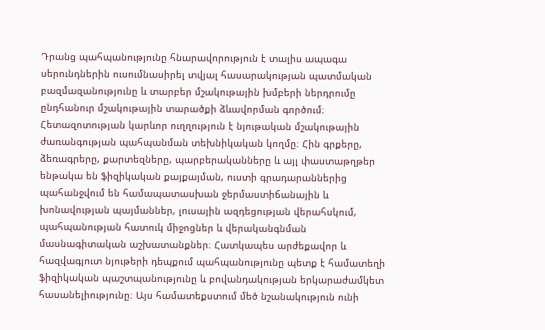Դրանց պահպանությունը հնարավորություն է տալիս ապագա սերունդներին ուսումնասիրել տվյալ հասարակության պատմական բազմազանությունը և տարբեր մշակութային խմբերի ներդրումը ընդհանուր մշակութային տարածքի ձևավորման գործում։ Հետազոտության կարևոր ուղղություն է նյութական մշակութային ժառանգության պահպանման տեխնիկական կողմը։ Հին գրքերը, ձեռագրերը, քարտեզները, պարբերականները և այլ փաստաթղթեր ենթակա են ֆիզիկական քայքայման, ուստի գրադարաններից պահանջվում են համապատասխան ջերմաստիճանային և խոնավության պայմաններ, լուսային ազդեցության վերահսկում, պահպանության հատուկ միջոցներ և վերականգնման մասնագիտական աշխատանքներ։ Հատկապես արժեքավոր և հազվագյուտ նյութերի դեպքում պահպանությունը պետք է համատեղի ֆիզիկական պաշտպանությունը և բովանդակության երկարաժամկետ հասանելիությունը։ Այս համատեքստում մեծ նշանակություն ունի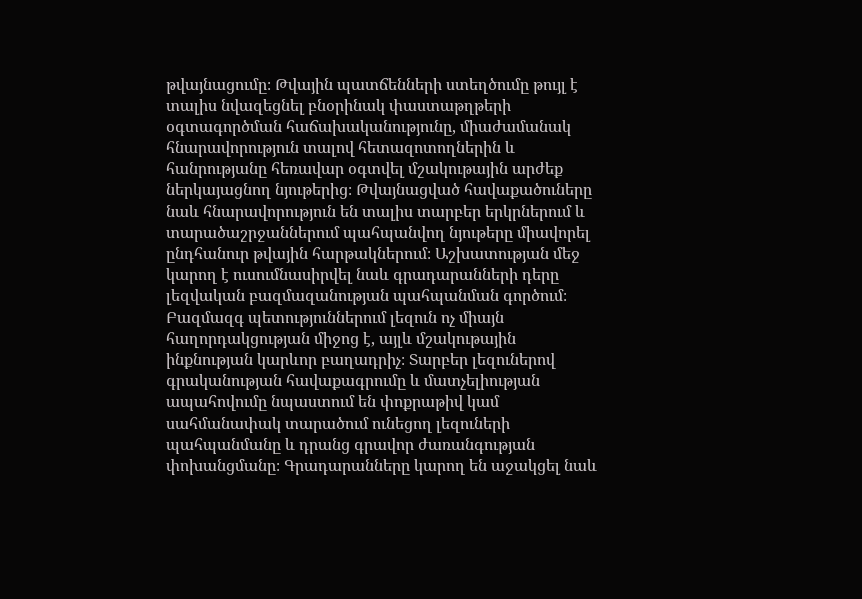թվայնացումը։ Թվային պատճենների ստեղծումը թույլ է տալիս նվազեցնել բնօրինակ փաստաթղթերի օգտագործման հաճախականությունը, միաժամանակ հնարավորություն տալով հետազոտողներին և հանրությանը հեռավար օգտվել մշակութային արժեք ներկայացնող նյութերից։ Թվայնացված հավաքածուները նաև հնարավորություն են տալիս տարբեր երկրներում և տարածաշրջաններում պահպանվող նյութերը միավորել ընդհանուր թվային հարթակներում։ Աշխատության մեջ կարող է ուսումնասիրվել նաև գրադարանների դերը լեզվական բազմազանության պահպանման գործում։ Բազմազգ պետություններում լեզուն ոչ միայն հաղորդակցության միջոց է, այլև մշակութային ինքնության կարևոր բաղադրիչ։ Տարբեր լեզուներով գրականության հավաքագրումը և մատչելիության ապահովումը նպաստում են փոքրաթիվ կամ սահմանափակ տարածում ունեցող լեզուների պահպանմանը և դրանց գրավոր ժառանգության փոխանցմանը։ Գրադարանները կարող են աջակցել նաև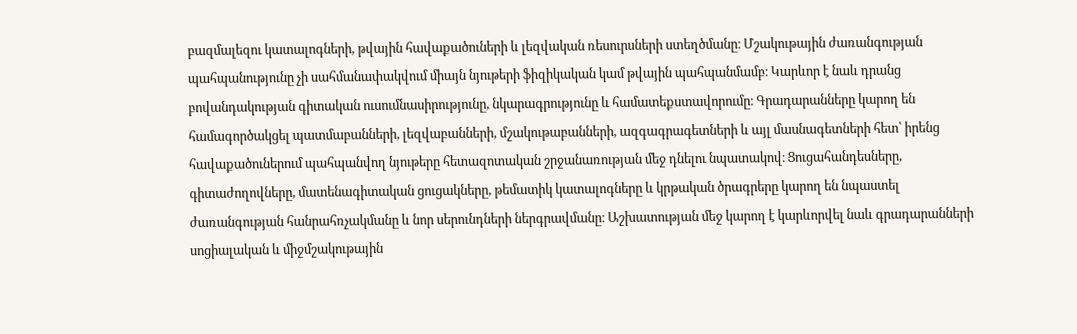բազմալեզու կատալոգների, թվային հավաքածուների և լեզվական ռեսուրսների ստեղծմանը։ Մշակութային ժառանգության պահպանությունը չի սահմանափակվում միայն նյութերի ֆիզիկական կամ թվային պահպանմամբ։ Կարևոր է նաև դրանց բովանդակության գիտական ուսումնասիրությունը, նկարագրությունը և համատեքստավորումը։ Գրադարանները կարող են համագործակցել պատմաբանների, լեզվաբանների, մշակութաբանների, ազգագրագետների և այլ մասնագետների հետ՝ իրենց հավաքածուներում պահպանվող նյութերը հետազոտական շրջանառության մեջ դնելու նպատակով։ Ցուցահանդեսները, գիտաժողովները, մատենագիտական ցուցակները, թեմատիկ կատալոգները և կրթական ծրագրերը կարող են նպաստել ժառանգության հանրահռչակմանը և նոր սերունդների ներգրավմանը։ Աշխատության մեջ կարող է կարևորվել նաև գրադարանների սոցիալական և միջմշակութային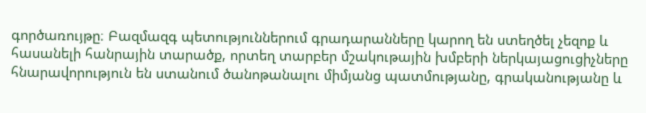գործառույթը։ Բազմազգ պետություններում գրադարանները կարող են ստեղծել չեզոք և հասանելի հանրային տարածք, որտեղ տարբեր մշակութային խմբերի ներկայացուցիչները հնարավորություն են ստանում ծանոթանալու միմյանց պատմությանը, գրականությանը և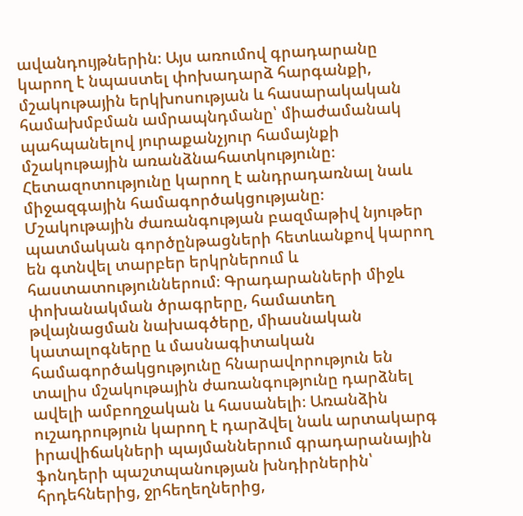ավանդույթներին։ Այս առումով գրադարանը կարող է նպաստել փոխադարձ հարգանքի, մշակութային երկխոսության և հասարակական համախմբման ամրապնդմանը՝ միաժամանակ պահպանելով յուրաքանչյուր համայնքի մշակութային առանձնահատկությունը։ Հետազոտությունը կարող է անդրադառնալ նաև միջազգային համագործակցությանը։ Մշակութային ժառանգության բազմաթիվ նյութեր պատմական գործընթացների հետևանքով կարող են գտնվել տարբեր երկրներում և հաստատություններում։ Գրադարանների միջև փոխանակման ծրագրերը, համատեղ թվայնացման նախագծերը, միասնական կատալոգները և մասնագիտական համագործակցությունը հնարավորություն են տալիս մշակութային ժառանգությունը դարձնել ավելի ամբողջական և հասանելի։ Առանձին ուշադրություն կարող է դարձվել նաև արտակարգ իրավիճակների պայմաններում գրադարանային ֆոնդերի պաշտպանության խնդիրներին՝ հրդեհներից, ջրհեղեղներից,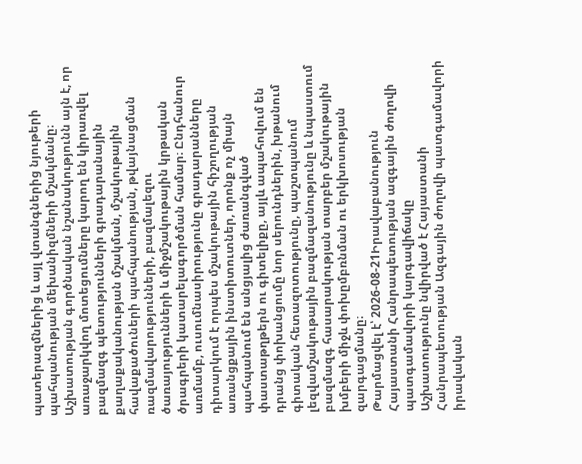պատերազմներից և այլ վտանգներից նյութերի պահպանության մեխանիզմների մշակմանը։ Աշխատության գործնական նշանակությունն այն է, որ առաջարկվող մոտեցումները կարող են կիրառվել բազմազգ պետությունների գրադարանային քաղաքականության մշակման, մշակութային հավաքածուների պահպանության, թվայնացման ռազմավարությունների, բազմալեզու ծառայությունների և միջմշակութային կրթական ծրագրերի կատարելագործման համար։ Ընդհանուր առմամբ, ուսումնասիրությունը գրադարանները դիտարկում է որպես մշակութային հիշողության առանցքային ինստիտուտներ, որոնք ոչ միայն պահպանում են անցյալից ժառանգված փաստաթղթերն ու գիտելիքը, այլև ապահովում են դրանց փոխանցումը նոր սերունդներին, խթանում գիտական հետազոտությունը, պաշտպանում լեզվամշակութային բազմազանությունը և նպաստում բազմազգ հասարակության տարբեր մշակութային խմբերի միջև փոխըմբռնման ու երկխոսության զարգացմանը։
Թարմացվել է՝ 2026-08-21Իրավաբանություն
Հայաստանի Հանրապետության ազգային ժողովի պատգամավորի կարգավիճակը
Աշխատությունը նվիրված է Հայաստանի Հանրապետության Ազգային ժողովի պատգամավորի իրավական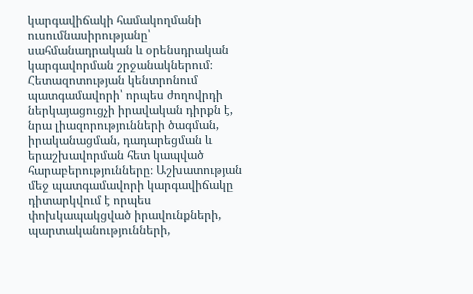կարգավիճակի համակողմանի ուսումնասիրությանը՝ սահմանադրական և օրենսդրական կարգավորման շրջանակներում։ Հետազոտության կենտրոնում պատգամավորի՝ որպես ժողովրդի ներկայացուցչի իրավական դիրքն է, նրա լիազորությունների ծագման, իրականացման, դադարեցման և երաշխավորման հետ կապված հարաբերությունները։ Աշխատության մեջ պատգամավորի կարգավիճակը դիտարկվում է որպես փոխկապակցված իրավունքների, պարտականությունների,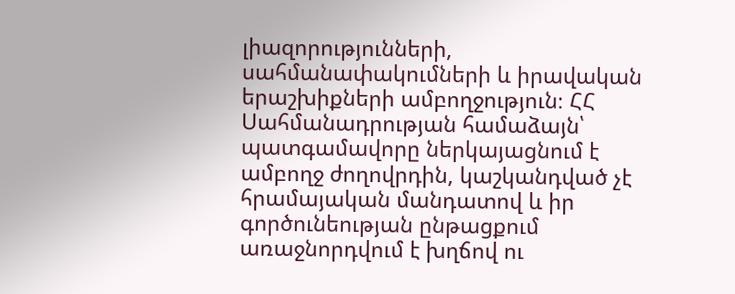լիազորությունների, սահմանափակումների և իրավական երաշխիքների ամբողջություն։ ՀՀ Սահմանադրության համաձայն՝ պատգամավորը ներկայացնում է ամբողջ ժողովրդին, կաշկանդված չէ հրամայական մանդատով և իր գործունեության ընթացքում առաջնորդվում է խղճով ու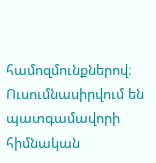համոզմունքներով։ Ուսումնասիրվում են պատգամավորի հիմնական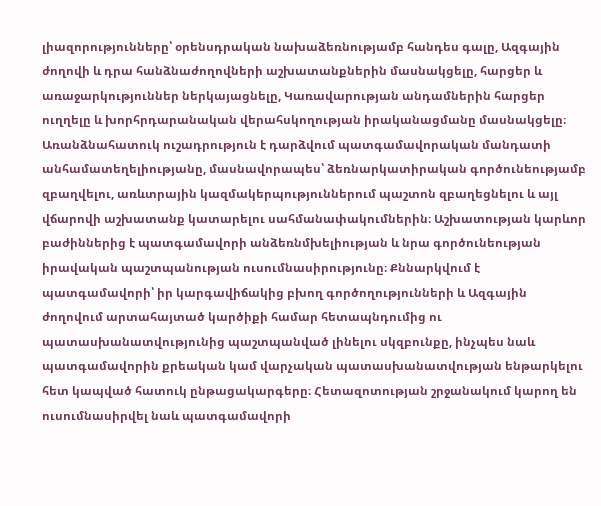լիազորությունները՝ օրենսդրական նախաձեռնությամբ հանդես գալը, Ազգային ժողովի և դրա հանձնաժողովների աշխատանքներին մասնակցելը, հարցեր և առաջարկություններ ներկայացնելը, Կառավարության անդամներին հարցեր ուղղելը և խորհրդարանական վերահսկողության իրականացմանը մասնակցելը։ Առանձնահատուկ ուշադրություն է դարձվում պատգամավորական մանդատի անհամատեղելիությանը, մասնավորապես՝ ձեռնարկատիրական գործունեությամբ զբաղվելու, առևտրային կազմակերպություններում պաշտոն զբաղեցնելու և այլ վճարովի աշխատանք կատարելու սահմանափակումներին։ Աշխատության կարևոր բաժիններից է պատգամավորի անձեռնմխելիության և նրա գործունեության իրավական պաշտպանության ուսումնասիրությունը։ Քննարկվում է պատգամավորի՝ իր կարգավիճակից բխող գործողությունների և Ազգային ժողովում արտահայտած կարծիքի համար հետապնդումից ու պատասխանատվությունից պաշտպանված լինելու սկզբունքը, ինչպես նաև պատգամավորին քրեական կամ վարչական պատասխանատվության ենթարկելու հետ կապված հատուկ ընթացակարգերը։ Հետազոտության շրջանակում կարող են ուսումնասիրվել նաև պատգամավորի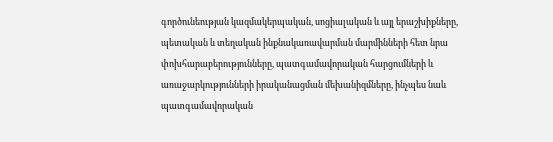գործունեության կազմակերպական, սոցիալական և այլ երաշխիքները, պետական և տեղական ինքնակառավարման մարմինների հետ նրա փոխհարաբերությունները, պատգամավորական հարցումների և առաջարկությունների իրականացման մեխանիզմները, ինչպես նաև պատգամավորական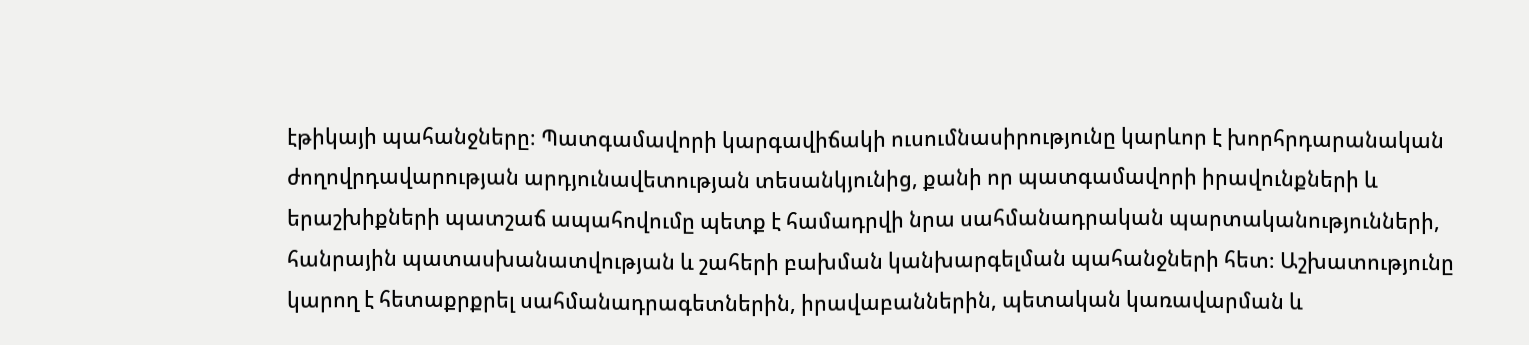էթիկայի պահանջները։ Պատգամավորի կարգավիճակի ուսումնասիրությունը կարևոր է խորհրդարանական ժողովրդավարության արդյունավետության տեսանկյունից, քանի որ պատգամավորի իրավունքների և երաշխիքների պատշաճ ապահովումը պետք է համադրվի նրա սահմանադրական պարտականությունների, հանրային պատասխանատվության և շահերի բախման կանխարգելման պահանջների հետ։ Աշխատությունը կարող է հետաքրքրել սահմանադրագետներին, իրավաբաններին, պետական կառավարման և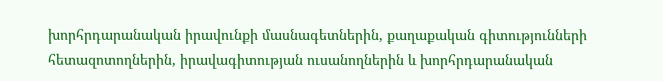խորհրդարանական իրավունքի մասնագետներին, քաղաքական գիտությունների հետազոտողներին, իրավագիտության ուսանողներին և խորհրդարանական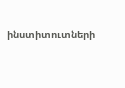ինստիտուտների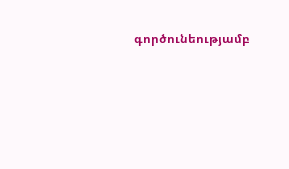գործունեությամբ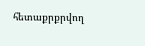հետաքրքրվող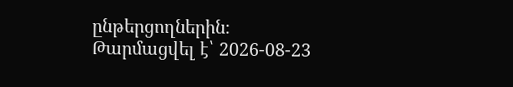ընթերցողներին։
Թարմացվել է՝ 2026-08-23